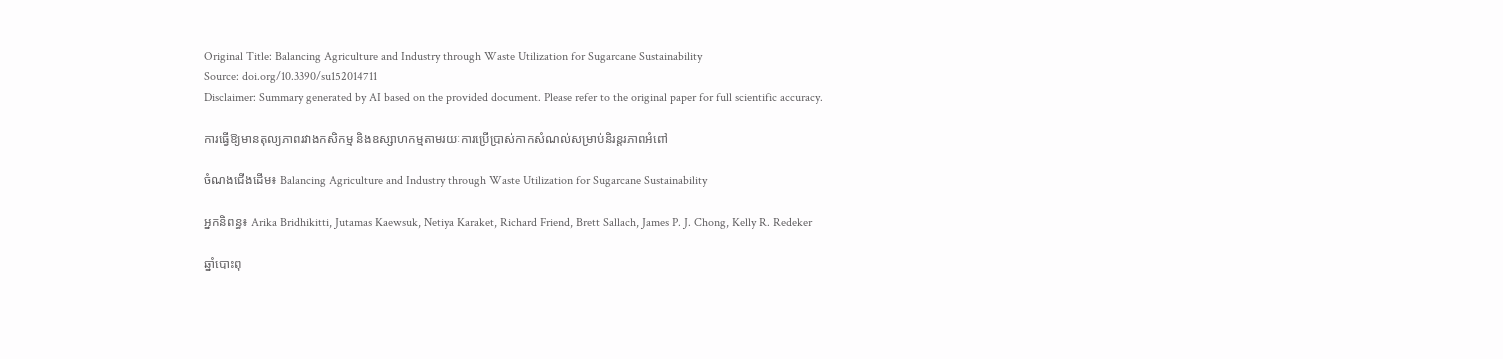Original Title: Balancing Agriculture and Industry through Waste Utilization for Sugarcane Sustainability
Source: doi.org/10.3390/su152014711
Disclaimer: Summary generated by AI based on the provided document. Please refer to the original paper for full scientific accuracy.

ការធ្វើឱ្យមានតុល្យភាពរវាងកសិកម្ម និងឧស្សាហកម្មតាមរយៈការប្រើប្រាស់កាកសំណល់សម្រាប់និរន្តរភាពអំពៅ

ចំណងជើងដើម៖ Balancing Agriculture and Industry through Waste Utilization for Sugarcane Sustainability

អ្នកនិពន្ធ៖ Arika Bridhikitti, Jutamas Kaewsuk, Netiya Karaket, Richard Friend, Brett Sallach, James P. J. Chong, Kelly R. Redeker

ឆ្នាំបោះពុ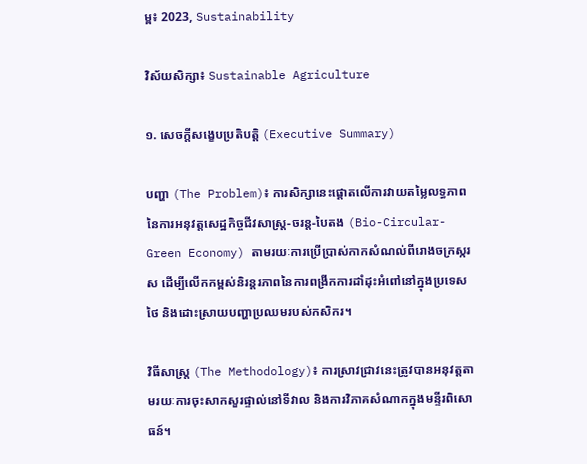ម្ព៖ 2023, Sustainability

វិស័យសិក្សា៖ Sustainable Agriculture

១. សេចក្តីសង្ខេបប្រតិបត្តិ (Executive Summary)

បញ្ហា (The Problem)៖ ការសិក្សានេះផ្តោតលើការវាយតម្លៃលទ្ធភាពនៃការអនុវត្តសេដ្ឋកិច្ចជីវសាស្រ្ត-ចរន្ត-បៃតង (Bio-Circular-Green Economy) តាមរយៈការប្រើប្រាស់កាកសំណល់ពីរោងចក្រស្ករស ដើម្បីលើកកម្ពស់និរន្តរភាពនៃការពង្រីកការដាំដុះអំពៅនៅក្នុងប្រទេសថៃ និងដោះស្រាយបញ្ហាប្រឈមរបស់កសិករ។

វិធីសាស្ត្រ (The Methodology)៖ ការស្រាវជ្រាវនេះត្រូវបានអនុវត្តតាមរយៈការចុះសាកសួរផ្ទាល់នៅទីវាល និងការវិភាគសំណាកក្នុងមន្ទីរពិសោធន៍។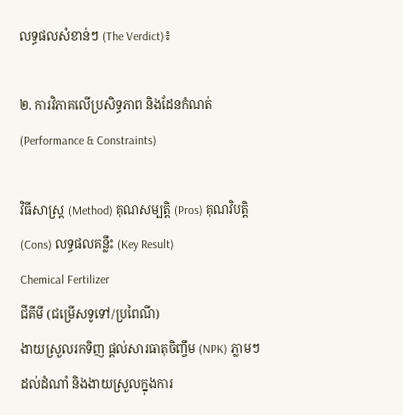លទ្ធផលសំខាន់ៗ (The Verdict)៖

២. ការវិភាគលើប្រសិទ្ធភាព និងដែនកំណត់ (Performance & Constraints)

វិធីសាស្ត្រ (Method) គុណសម្បត្តិ (Pros) គុណវិបត្តិ (Cons) លទ្ធផលគន្លឹះ (Key Result)
Chemical Fertilizer
ជីគីមី (ជម្រើសទូទៅ/ប្រពៃណី)
ងាយស្រួលរកទិញ ផ្តល់សារធាតុចិញ្ចឹម (NPK) ភ្លាមៗដល់ដំណាំ និងងាយស្រួលក្នុងការ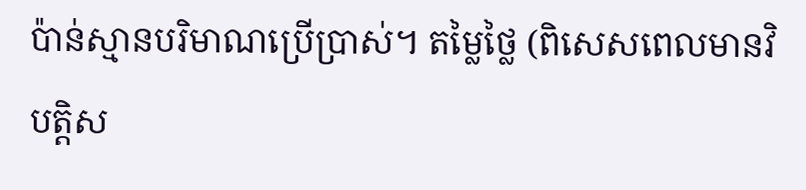ប៉ាន់ស្មានបរិមាណប្រើប្រាស់។ តម្លៃថ្លៃ (ពិសេសពេលមានវិបត្តិស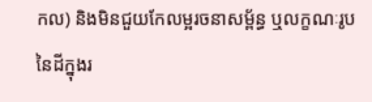កល) និងមិនជួយកែលម្អរចនាសម្ព័ន្ធ ឬលក្ខណៈរូបនៃដីក្នុងរ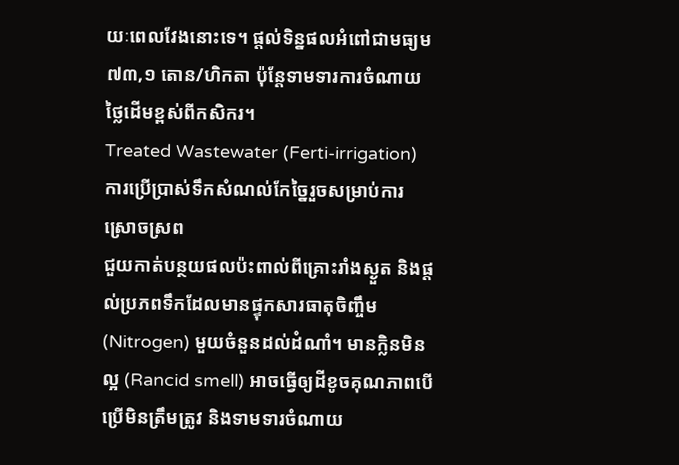យៈពេលវែងនោះទេ។ ផ្តល់ទិន្នផលអំពៅជាមធ្យម ៧៣,១ តោន/ហិកតា ប៉ុន្តែទាមទារការចំណាយថ្លៃដើមខ្ពស់ពីកសិករ។
Treated Wastewater (Ferti-irrigation)
ការប្រើប្រាស់ទឹកសំណល់កែច្នៃរួចសម្រាប់ការស្រោចស្រព
ជួយកាត់បន្ថយផលប៉ះពាល់ពីគ្រោះរាំងស្ងួត និងផ្តល់ប្រភពទឹកដែលមានផ្ទុកសារធាតុចិញ្ចឹម (Nitrogen) មួយចំនួនដល់ដំណាំ។ មានក្លិនមិនល្អ (Rancid smell) អាចធ្វើឲ្យដីខូចគុណភាពបើប្រើមិនត្រឹមត្រូវ និងទាមទារចំណាយ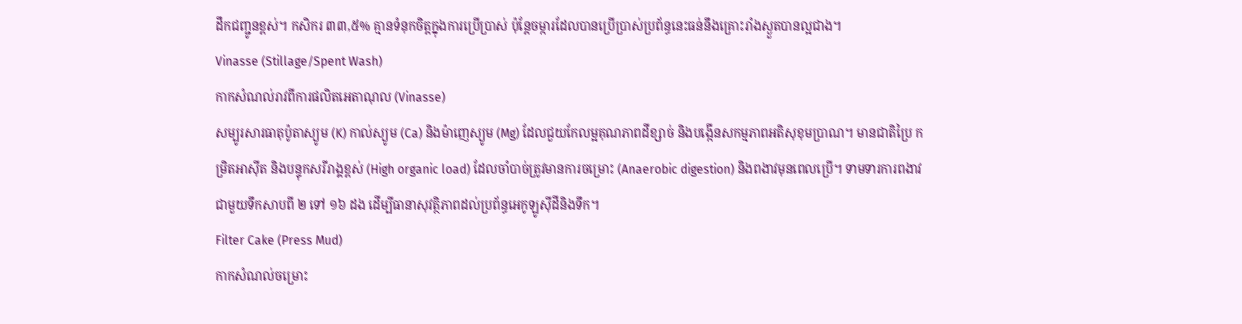ដឹកជញ្ជូនខ្ពស់។ កសិករ ៣៣,៥% គ្មានទំនុកចិត្តក្នុងការប្រើប្រាស់ ប៉ុន្តែចម្ការដែលបានប្រើប្រាស់ប្រព័ន្ធនេះធន់នឹងគ្រោះរាំងស្ងួតបានល្អជាង។
Vinasse (Stillage/Spent Wash)
កាកសំណល់រាវពីការផលិតអេតាណុល (Vinasse)
សម្បូរសារធាតុប៉ូតាស្យូម (K) កាល់ស្យូម (Ca) និងម៉ាញេស្យូម (Mg) ដែលជួយកែលម្អគុណភាពដីខ្សាច់ និងបង្កើនសកម្មភាពអតិសុខុមប្រាណ។ មានជាតិប្រៃ កម្រិតអាស៊ីត និងបន្ទុកសរីរាង្គខ្ពស់ (High organic load) ដែលចាំបាច់ត្រូវមានការចម្រោះ (Anaerobic digestion) និងពងាវមុនពេលប្រើ។ ទាមទារការពងាវជាមួយទឹកសាបពី ២ ទៅ ១៦ ដង ដើម្បីធានាសុវត្ថិភាពដល់ប្រព័ន្ធអេកូឡូស៊ីដីនិងទឹក។
Filter Cake (Press Mud)
កាកសំណល់ចម្រោះ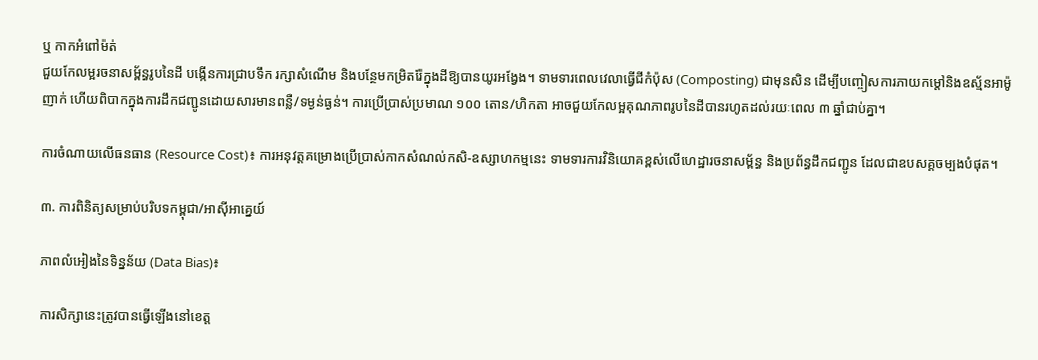ឬ កាកអំពៅម៉ត់
ជួយកែលម្អរចនាសម្ព័ន្ធរូបនៃដី បង្កើនការជ្រាបទឹក រក្សាសំណើម និងបន្ថែមកម្រិតរ៉ែក្នុងដីឱ្យបានយូរអង្វែង។ ទាមទារពេលវេលាធ្វើជីកំប៉ុស (Composting) ជាមុនសិន ដើម្បីបញ្ចៀសការភាយកម្តៅនិងឧស្ម័នអាម៉ូញាក់ ហើយពិបាកក្នុងការដឹកជញ្ជូនដោយសារមានពន្លឺ/ទម្ងន់ធ្ងន់។ ការប្រើប្រាស់ប្រមាណ ១០០ តោន/ហិកតា អាចជួយកែលម្អគុណភាពរូបនៃដីបានរហូតដល់រយៈពេល ៣ ឆ្នាំជាប់គ្នា។

ការចំណាយលើធនធាន (Resource Cost)៖ ការអនុវត្តគម្រោងប្រើប្រាស់កាកសំណល់កសិ-ឧស្សាហកម្មនេះ ទាមទារការវិនិយោគខ្ពស់លើហេដ្ឋារចនាសម្ព័ន្ធ និងប្រព័ន្ធដឹកជញ្ជូន ដែលជាឧបសគ្គចម្បងបំផុត។

៣. ការពិនិត្យសម្រាប់បរិបទកម្ពុជា/អាស៊ីអាគ្នេយ៍

ភាពលំអៀងនៃទិន្នន័យ (Data Bias)៖

ការសិក្សានេះត្រូវបានធ្វើឡើងនៅខេត្ត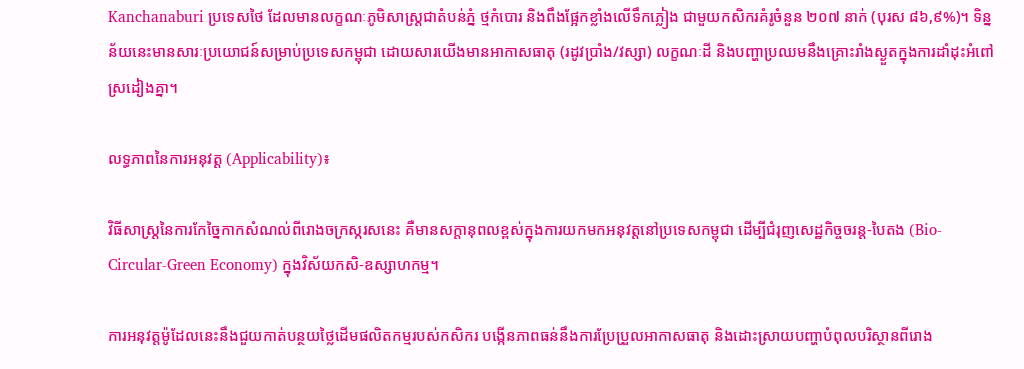Kanchanaburi ប្រទេសថៃ ដែលមានលក្ខណៈភូមិសាស្ត្រជាតំបន់ភ្នំ ថ្មកំបោរ និងពឹងផ្អែកខ្លាំងលើទឹកភ្លៀង ជាមួយកសិករគំរូចំនួន ២០៧ នាក់ (បុរស ៨៦,៩%)។ ទិន្នន័យនេះមានសារៈប្រយោជន៍សម្រាប់ប្រទេសកម្ពុជា ដោយសារយើងមានអាកាសធាតុ (រដូវប្រាំង/វស្សា) លក្ខណៈដី និងបញ្ហាប្រឈមនឹងគ្រោះរាំងស្ងួតក្នុងការដាំដុះអំពៅស្រដៀងគ្នា។

លទ្ធភាពនៃការអនុវត្ត (Applicability)៖

វិធីសាស្ត្រនៃការកែច្នៃកាកសំណល់ពីរោងចក្រស្ករសនេះ គឺមានសក្តានុពលខ្ពស់ក្នុងការយកមកអនុវត្តនៅប្រទេសកម្ពុជា ដើម្បីជំរុញសេដ្ឋកិច្ចចរន្ត-បៃតង (Bio-Circular-Green Economy) ក្នុងវិស័យកសិ-ឧស្សាហកម្ម។

ការអនុវត្តម៉ូដែលនេះនឹងជួយកាត់បន្ថយថ្លៃដើមផលិតកម្មរបស់កសិករ បង្កើនភាពធន់នឹងការប្រែប្រួលអាកាសធាតុ និងដោះស្រាយបញ្ហាបំពុលបរិស្ថានពីរោង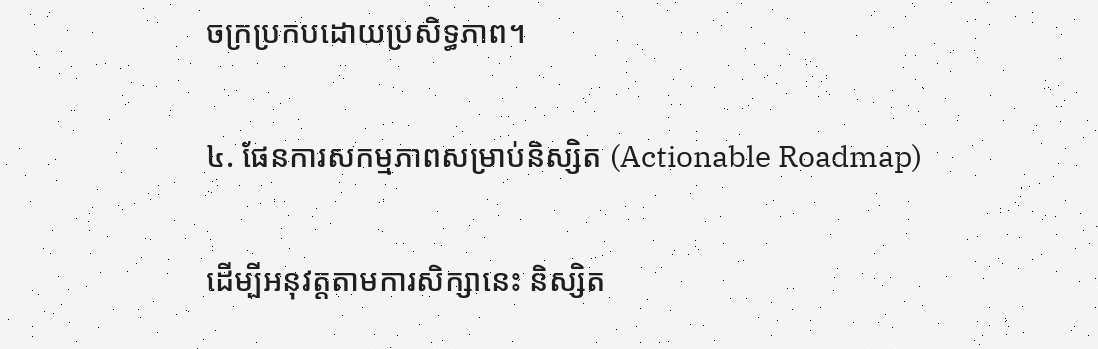ចក្រប្រកបដោយប្រសិទ្ធភាព។

៤. ផែនការសកម្មភាពសម្រាប់និស្សិត (Actionable Roadmap)

ដើម្បីអនុវត្តតាមការសិក្សានេះ និស្សិត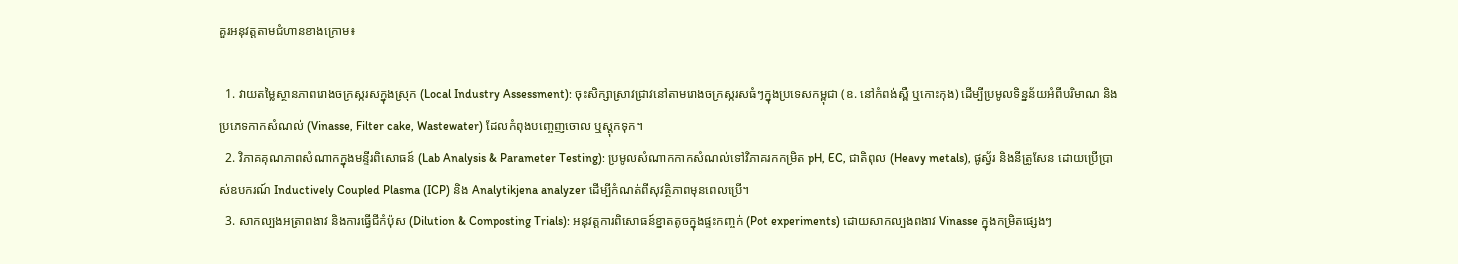គួរអនុវត្តតាមជំហានខាងក្រោម៖

  1. វាយតម្លៃស្ថានភាពរោងចក្រស្ករសក្នុងស្រុក (Local Industry Assessment): ចុះសិក្សាស្រាវជ្រាវនៅតាមរោងចក្រស្ករសធំៗក្នុងប្រទេសកម្ពុជា (ឧ. នៅកំពង់ស្ពឺ ឬកោះកុង) ដើម្បីប្រមូលទិន្នន័យអំពីបរិមាណ និងប្រភេទកាកសំណល់ (Vinasse, Filter cake, Wastewater) ដែលកំពុងបញ្ចេញចោល ឬស្តុកទុក។
  2. វិភាគគុណភាពសំណាកក្នុងមន្ទីរពិសោធន៍ (Lab Analysis & Parameter Testing): ប្រមូលសំណាកកាកសំណល់ទៅវិភាគរកកម្រិត pH, EC, ជាតិពុល (Heavy metals), ផូស្វ័រ និងនីត្រូសែន ដោយប្រើប្រាស់ឧបករណ៍ Inductively Coupled Plasma (ICP) និង Analytikjena analyzer ដើម្បីកំណត់ពីសុវត្ថិភាពមុនពេលប្រើ។
  3. សាកល្បងអត្រាពងាវ និងការធ្វើជីកំប៉ុស (Dilution & Composting Trials): អនុវត្តការពិសោធន៍ខ្នាតតូចក្នុងផ្ទះកញ្ចក់ (Pot experiments) ដោយសាកល្បងពងាវ Vinasse ក្នុងកម្រិតផ្សេងៗ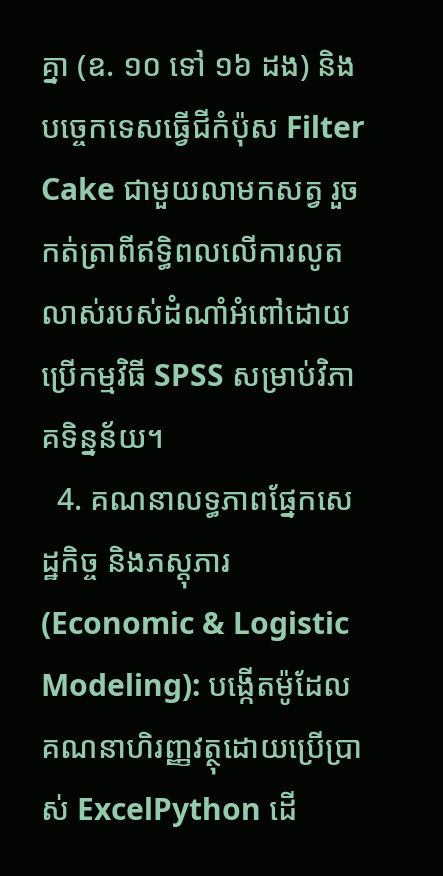គ្នា (ឧ. ១០ ទៅ ១៦ ដង) និងបច្ចេកទេសធ្វើជីកំប៉ុស Filter Cake ជាមួយលាមកសត្វ រួចកត់ត្រាពីឥទ្ធិពលលើការលូតលាស់របស់ដំណាំអំពៅដោយប្រើកម្មវិធី SPSS សម្រាប់វិភាគទិន្នន័យ។
  4. គណនាលទ្ធភាពផ្នែកសេដ្ឋកិច្ច និងភស្តុភារ (Economic & Logistic Modeling): បង្កើតម៉ូដែលគណនាហិរញ្ញវត្ថុដោយប្រើប្រាស់ ExcelPython ដើ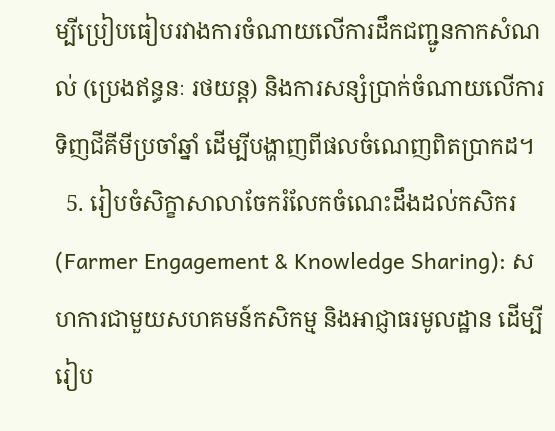ម្បីប្រៀបធៀបរវាងការចំណាយលើការដឹកជញ្ជូនកាកសំណល់ (ប្រេងឥន្ធនៈ រថយន្ត) និងការសន្សំប្រាក់ចំណាយលើការទិញជីគីមីប្រចាំឆ្នាំ ដើម្បីបង្ហាញពីផលចំណេញពិតប្រាកដ។
  5. រៀបចំសិក្ខាសាលាចែករំលែកចំណេះដឹងដល់កសិករ (Farmer Engagement & Knowledge Sharing): សហការជាមួយសហគមន៍កសិកម្ម និងអាជ្ញាធរមូលដ្ឋាន ដើម្បីរៀប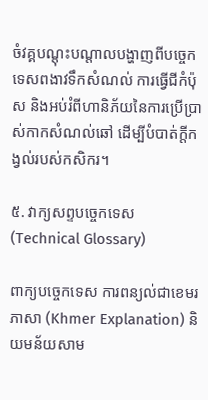ចំវគ្គបណ្តុះបណ្តាលបង្ហាញពីបច្ចេកទេសពងាវទឹកសំណល់ ការធ្វើជីកំប៉ុស និងអប់រំពីហានិភ័យនៃការប្រើប្រាស់កាកសំណល់ឆៅ ដើម្បីបំបាត់ក្តីកង្វល់របស់កសិករ។

៥. វាក្យសព្ទបច្ចេកទេស (Technical Glossary)

ពាក្យបច្ចេកទេស ការពន្យល់ជាខេមរភាសា (Khmer Explanation) និយមន័យសាម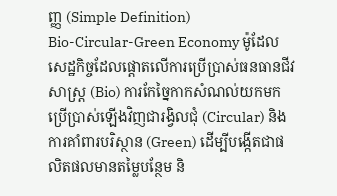ញ្ញ (Simple Definition)
Bio-Circular-Green Economy ម៉ូដែលសេដ្ឋកិច្ចដែលផ្តោតលើការប្រើប្រាស់ធនធានជីវសាស្រ្ត (Bio) ការកែច្នៃកាកសំណល់យកមកប្រើប្រាស់ឡើងវិញជារង្វិលជុំ (Circular) និងការគាំពារបរិស្ថាន (Green) ដើម្បីបង្កើតជាផលិតផលមានតម្លៃបន្ថែម និ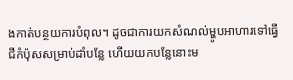ងកាត់បន្ថយការបំពុល។ ដូចជាការយកសំណល់ម្ហូបអាហារទៅធ្វើជីកំប៉ុសសម្រាប់ដាំបន្លែ ហើយយកបន្លែនោះម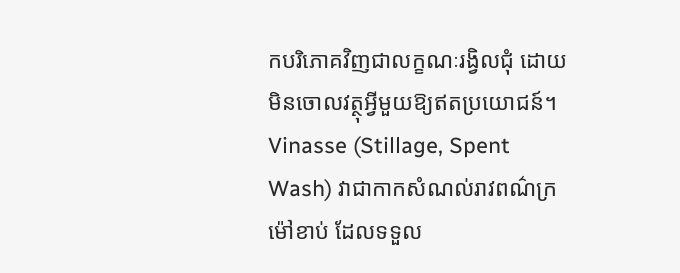កបរិភោគវិញជាលក្ខណៈរង្វិលជុំ ដោយមិនចោលវត្ថុអ្វីមួយឱ្យឥតប្រយោជន៍។
Vinasse (Stillage, Spent Wash) វាជាកាកសំណល់រាវពណ៌ក្រម៉ៅខាប់ ដែលទទួល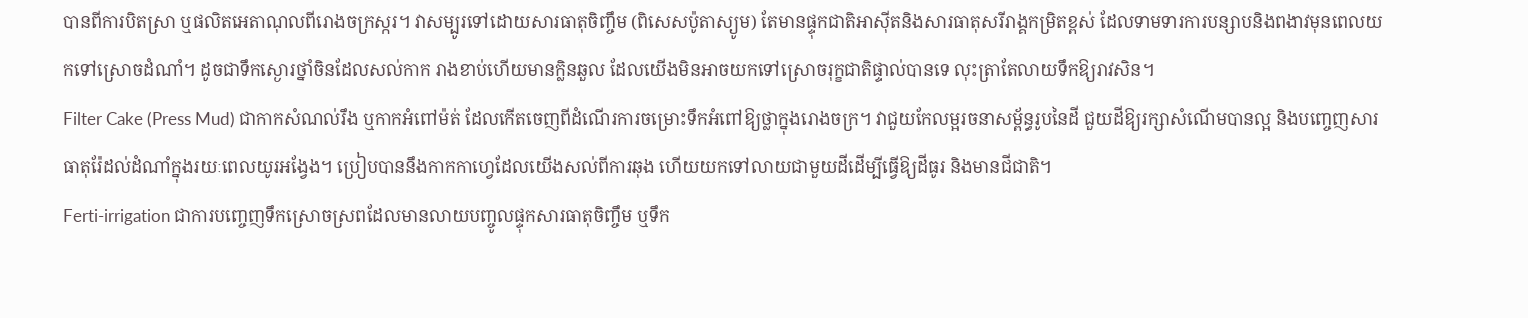បានពីការបិតស្រា ឬផលិតអេតាណុលពីរោងចក្រស្ករ។ វាសម្បូរទៅដោយសារធាតុចិញ្ចឹម (ពិសេសប៉ូតាស្យូម) តែមានផ្ទុកជាតិអាស៊ីតនិងសារធាតុសរីរាង្គកម្រិតខ្ពស់ ដែលទាមទារការបន្សាបនិងពងាវមុនពេលយកទៅស្រោចដំណាំ។ ដូចជាទឹកស្ងោរថ្នាំចិនដែលសល់កាក រាងខាប់ហើយមានក្លិនឆួល ដែលយើងមិនអាចយកទៅស្រោចរុក្ខជាតិផ្ទាល់បានទេ លុះត្រាតែលាយទឹកឱ្យរាវសិន។
Filter Cake (Press Mud) ជាកាកសំណល់រឹង ឬកាកអំពៅម៉ត់ ដែលកើតចេញពីដំណើរការចម្រោះទឹកអំពៅឱ្យថ្លាក្នុងរោងចក្រ។ វាជួយកែលម្អរចនាសម្ព័ន្ធរូបនៃដី ជួយដីឱ្យរក្សាសំណើមបានល្អ និងបញ្ចេញសារធាតុរ៉ែដល់ដំណាំក្នុងរយៈពេលយូរអង្វែង។ ប្រៀបបាននឹងកាកកាហ្វេដែលយើងសល់ពីការឆុង ហើយយកទៅលាយជាមួយដីដើម្បីធ្វើឱ្យដីធូរ និងមានជីជាតិ។
Ferti-irrigation ជាការបញ្ចេញទឹកស្រោចស្រពដែលមានលាយបញ្ចូលផ្ទុកសារធាតុចិញ្ចឹម ឬទឹក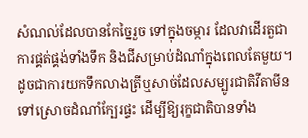សំណល់ដែលបានកែច្នៃរួច ទៅក្នុងចម្ការ ដែលវាដើរតួជាការផ្គត់ផ្គង់ទាំងទឹក និងជីសម្រាប់ដំណាំក្នុងពេលតែមួយ។ ដូចជាការយកទឹកលាងត្រីឬសាច់ដែលសម្បូរជាតិវីតាមីន ទៅស្រោចដំណាំក្បែរផ្ទះ ដើម្បីឱ្យរុក្ខជាតិបានទាំង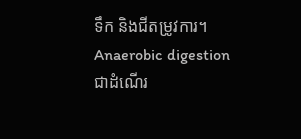ទឹក និងជីតម្រូវការ។
Anaerobic digestion ជាដំណើរ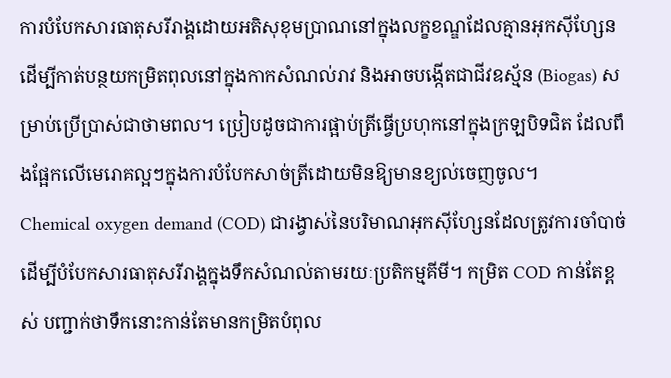ការបំបែកសារធាតុសរីរាង្គដោយអតិសុខុមប្រាណនៅក្នុងលក្ខខណ្ឌដែលគ្មានអុកស៊ីហ្សែន ដើម្បីកាត់បន្ថយកម្រិតពុលនៅក្នុងកាកសំណល់រាវ និងអាចបង្កើតជាជីវឧស្ម័ន (Biogas) សម្រាប់ប្រើប្រាស់ជាថាមពល។ ប្រៀបដូចជាការផ្អាប់ត្រីធ្វើប្រហុកនៅក្នុងក្រឡបិទជិត ដែលពឹងផ្អែកលើមេរោគល្អៗក្នុងការបំបែកសាច់ត្រីដោយមិនឱ្យមានខ្យល់ចេញចូល។
Chemical oxygen demand (COD) ជារង្វាស់នៃបរិមាណអុកស៊ីហ្សែនដែលត្រូវការចាំបាច់ដើម្បីបំបែកសារធាតុសរីរាង្គក្នុងទឹកសំណល់តាមរយៈប្រតិកម្មគីមី។ កម្រិត COD កាន់តែខ្ពស់ បញ្ជាក់ថាទឹកនោះកាន់តែមានកម្រិតបំពុល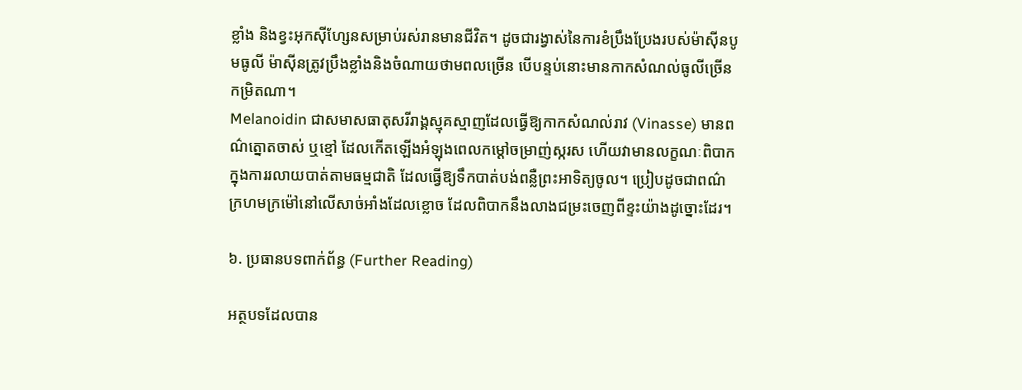ខ្លាំង និងខ្វះអុកស៊ីហ្សែនសម្រាប់រស់រានមានជីវិត។ ដូចជារង្វាស់នៃការខំប្រឹងប្រែងរបស់ម៉ាស៊ីនបូមធូលី ម៉ាស៊ីនត្រូវប្រឹងខ្លាំងនិងចំណាយថាមពលច្រើន បើបន្ទប់នោះមានកាកសំណល់ធូលីច្រើនកម្រិតណា។
Melanoidin ជាសមាសធាតុសរីរាង្គស្មុគស្មាញដែលធ្វើឱ្យកាកសំណល់រាវ (Vinasse) មានពណ៌ត្នោតចាស់ ឬខ្មៅ ដែលកើតឡើងអំឡុងពេលកម្ដៅចម្រាញ់ស្ករស ហើយវាមានលក្ខណៈពិបាកក្នុងការរលាយបាត់តាមធម្មជាតិ ដែលធ្វើឱ្យទឹកបាត់បង់ពន្លឺព្រះអាទិត្យចូល។ ប្រៀបដូចជាពណ៌ក្រហមក្រម៉ៅនៅលើសាច់អាំងដែលខ្លោច ដែលពិបាកនឹងលាងជម្រះចេញពីខ្ទះយ៉ាងដូច្នោះដែរ។

៦. ប្រធានបទពាក់ព័ន្ធ (Further Reading)

អត្ថបទដែលបាន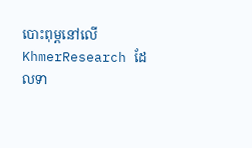បោះពុម្ពនៅលើ KhmerResearch ដែលទា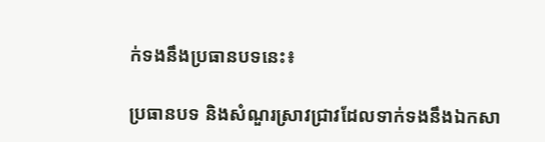ក់ទងនឹងប្រធានបទនេះ៖

ប្រធានបទ និងសំណួរស្រាវជ្រាវដែលទាក់ទងនឹងឯកសា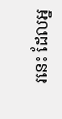រនេះ ដែលអ្ន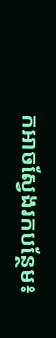កអាចស្វែងរកបន្ថែម៖